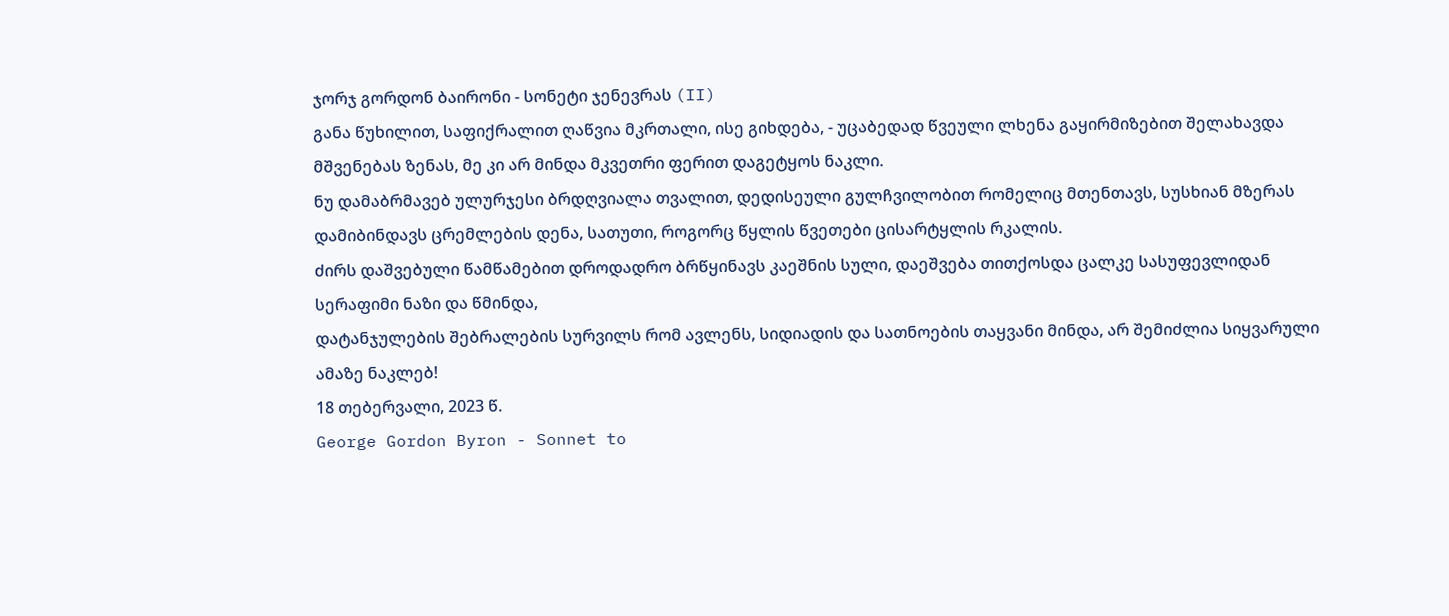ჯორჯ გორდონ ბაირონი - სონეტი ჯენევრას (II)
განა წუხილით, საფიქრალით ღაწვია მკრთალი, ისე გიხდება, - უცაბედად წვეული ლხენა გაყირმიზებით შელახავდა მშვენებას ზენას, მე კი არ მინდა მკვეთრი ფერით დაგეტყოს ნაკლი.
ნუ დამაბრმავებ ულურჯესი ბრდღვიალა თვალით, დედისეული გულჩვილობით რომელიც მთენთავს, სუსხიან მზერას დამიბინდავს ცრემლების დენა, სათუთი, როგორც წყლის წვეთები ცისარტყლის რკალის.
ძირს დაშვებული წამწამებით დროდადრო ბრწყინავს კაეშნის სული, დაეშვება თითქოსდა ცალკე სასუფევლიდან სერაფიმი ნაზი და წმინდა,
დატანჯულების შებრალების სურვილს რომ ავლენს, სიდიადის და სათნოების თაყვანი მინდა, არ შემიძლია სიყვარული ამაზე ნაკლებ!
18 თებერვალი, 2023 წ.
George Gordon Byron - Sonnet to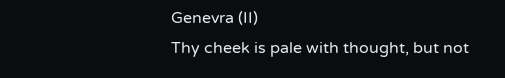Genevra (II)
Thy cheek is pale with thought, but not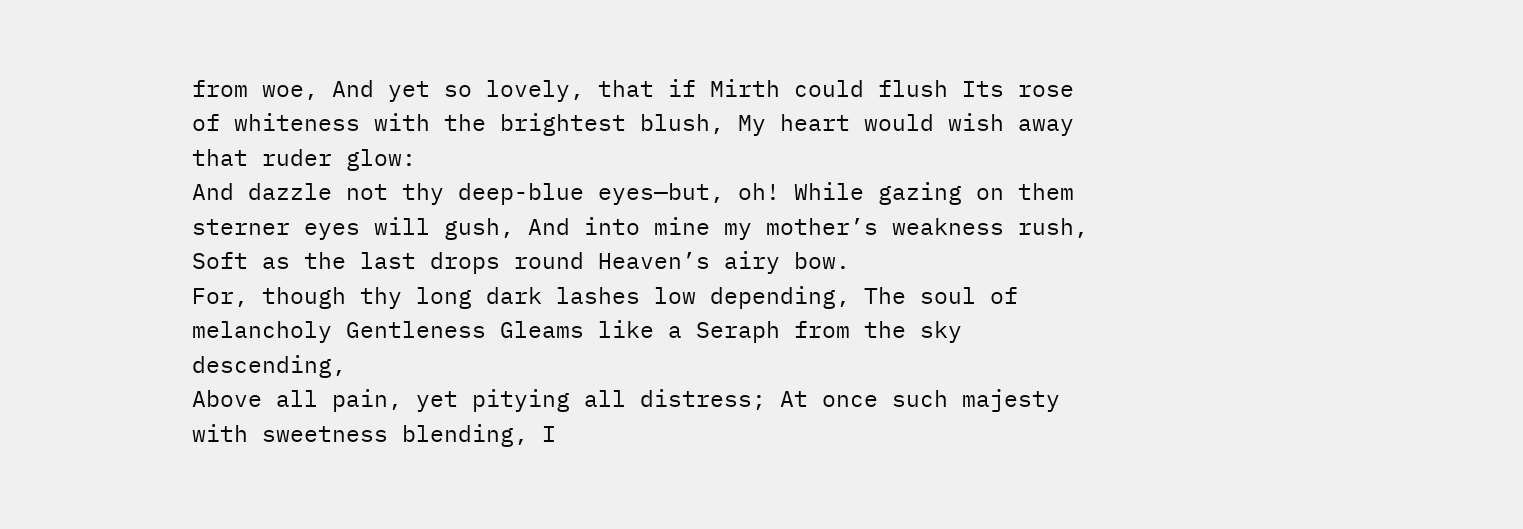from woe, And yet so lovely, that if Mirth could flush Its rose of whiteness with the brightest blush, My heart would wish away that ruder glow:
And dazzle not thy deep-blue eyes—but, oh! While gazing on them sterner eyes will gush, And into mine my mother’s weakness rush, Soft as the last drops round Heaven’s airy bow.
For, though thy long dark lashes low depending, The soul of melancholy Gentleness Gleams like a Seraph from the sky descending,
Above all pain, yet pitying all distress; At once such majesty with sweetness blending, I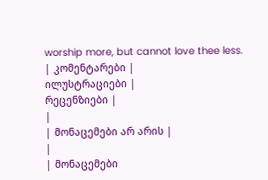worship more, but cannot love thee less.
| კომენტარები |
ილუსტრაციები |
რეცენზიები |
|
| მონაცემები არ არის |
|
| მონაცემები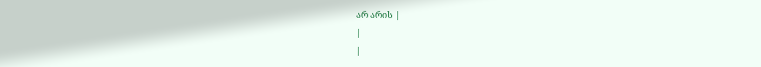არ არის |
|
|